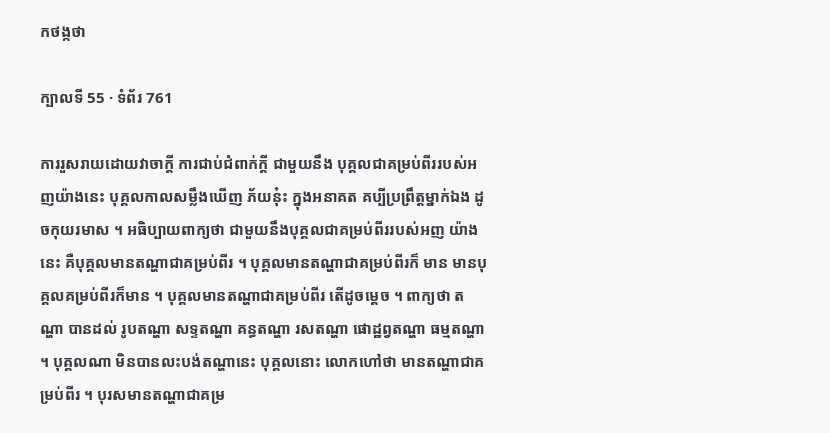កថង្កថា

ក្បាលទី 55 · ទំព័រ 761

ការរួសរាយដោយវាចាក្តី ការជាប់ជំពាក់ក្តី ជាមួយនឹង បុគ្គលជាគម្រប់ពីររបស់អញយ៉ាងនេះ បុគ្គលកាលសម្លឹងឃើញ ភ័យនុ៎ះ ក្នុងអនាគត គប្បីប្រព្រឹត្តម្នាក់ឯង ដូចកុយរមាស ។ អធិប្បាយពាក្យថា ជាមួយនឹងបុគ្គលជាគម្រប់ពីររបស់អញ យ៉ាងនេះ គឺបុគ្គលមានតណ្ហាជាគម្រប់ពីរ ។ បុគ្គលមានតណ្ហាជាគម្រប់ពីរក៏ មាន មានបុគ្គលគម្រប់ពីរក៏មាន ។ បុគ្គលមានតណ្ហាជាគម្រប់ពីរ តើដូចម្តេច ។ ពាក្យថា តណ្ហា បានដល់ រូបតណ្ហា សទ្ទតណ្ហា គន្ធតណ្ហា រសតណ្ហា ផោដ្ឋព្វតណ្ហា ធម្មតណ្ហា ។ បុគ្គលណា មិនបានលះបង់តណ្ហានេះ បុគ្គលនោះ លោកហៅថា មានតណ្ហាជាគម្រប់ពីរ ។ បុរសមានតណ្ហាជាគម្រ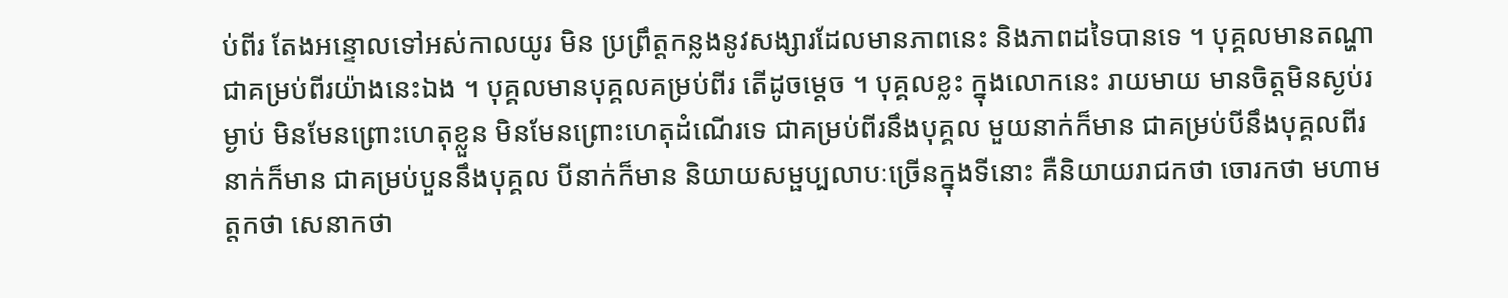ប់ពីរ តែងអន្ទោលទៅអស់កាលយូរ មិន ប្រព្រឹត្តកន្លងនូវសង្សារដែលមានភាពនេះ និងភាពដទៃបានទេ ។ បុគ្គលមានតណ្ហាជាគម្រប់ពីរយ៉ាងនេះឯង ។ បុគ្គលមានបុគ្គលគម្រប់ពីរ តើដូចម្តេច ។ បុគ្គលខ្លះ ក្នុងលោកនេះ រាយមាយ មានចិត្តមិនស្ងប់រម្ងាប់ មិនមែនព្រោះហេតុខ្លួន មិនមែនព្រោះហេតុដំណើរទេ ជាគម្រប់ពីរនឹងបុគ្គល មួយនាក់ក៏មាន ជាគម្រប់បីនឹងបុគ្គលពីរនាក់ក៏មាន ជាគម្រប់បួននឹងបុគ្គល បីនាក់ក៏មាន និយាយសម្ផប្បលាបៈច្រើនក្នុងទីនោះ គឺនិយាយរាជកថា ចោរកថា មហាមត្តកថា សេនាកថា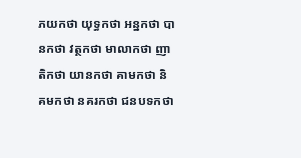ភយកថា យុទ្ធកថា អន្នកថា បានកថា វត្ថកថា មាលាកថា ញាតិកថា យានកថា គាមកថា និគមកថា នគរកថា ជនបទកថា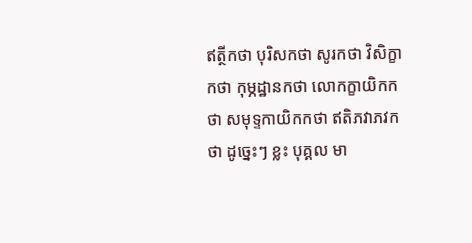ឥត្ថីកថា បុរិសកថា សូរកថា វិសិក្ខាកថា កុម្ភដ្ឋានកថា លោកក្ខាយិកកថា សមុទ្ទកាយិកកថា ឥតិភវាភវកថា ដូច្នេះៗ ខ្លះ បុគ្គល មា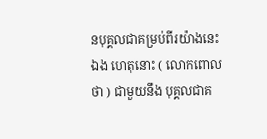នបុគ្គលជាគម្រប់ពីរយ៉ាងនេះឯង ហេតុនោះ ( លោកពោលថា ) ជាមួយនឹង បុគ្គលជាគ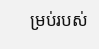ម្រប់របស់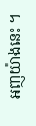អញយ៉ាងនេះ ។